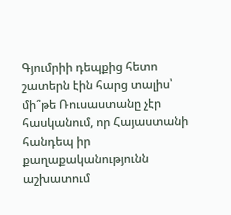Գյումրիի դեպքից հետո շատերն էին հարց տալիս՝ մի՞թե Ռուսաստանը չէր հասկանում, որ Հայաստանի հանդեպ իր քաղաքականությունն աշխատում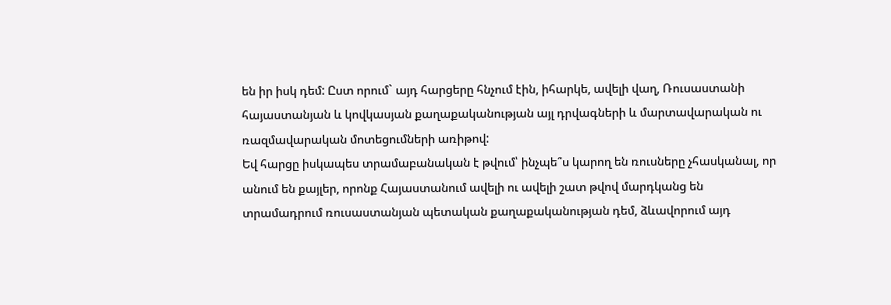են իր իսկ դեմ: Ըստ որում` այդ հարցերը հնչում էին, իհարկե, ավելի վաղ, Ռուսաստանի հայաստանյան և կովկասյան քաղաքականության այլ դրվագների և մարտավարական ու ռազմավարական մոտեցումների առիթով:
Եվ հարցը իսկապես տրամաբանական է թվում՝ ինչպե՞ս կարող են ռուսները չհասկանալ, որ անում են քայլեր, որոնք Հայաստանում ավելի ու ավելի շատ թվով մարդկանց են տրամադրում ռուսաստանյան պետական քաղաքականության դեմ, ձևավորում այդ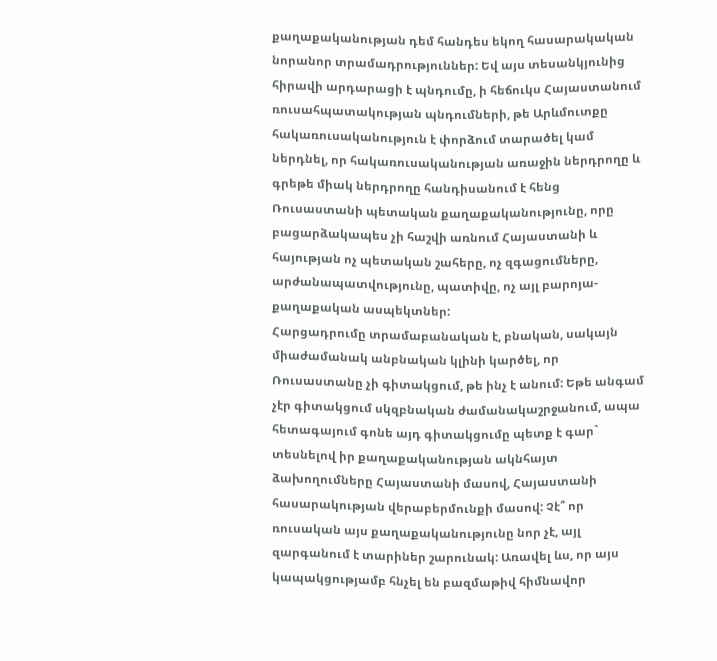քաղաքականության դեմ հանդես եկող հասարակական նորանոր տրամադրություններ: Եվ այս տեսանկյունից հիրավի արդարացի է պնդումը, ի հեճուկս Հայաստանում ռուսահպատակության պնդումների, թե Արևմուտքը հակառուսականություն է փորձում տարածել կամ ներդնել, որ հակառուսականության առաջին ներդրողը և գրեթե միակ ներդրողը հանդիսանում է հենց Ռուսաստանի պետական քաղաքականությունը, որը բացարձակապես չի հաշվի առնում Հայաստանի և հայության ոչ պետական շահերը, ոչ զգացումները, արժանապատվությունը, պատիվը, ոչ այլ բարոյա-քաղաքական ասպեկտներ:
Հարցադրումը տրամաբանական է, բնական, սակայն միաժամանակ անբնական կլինի կարծել, որ Ռուսաստանը չի գիտակցում, թե ինչ է անում: Եթե անգամ չէր գիտակցում սկզբնական ժամանակաշրջանում, ապա հետագայում գոնե այդ գիտակցումը պետք է գար` տեսնելով իր քաղաքականության ակնհայտ ձախողումները Հայաստանի մասով, Հայաստանի հասարակության վերաբերմունքի մասով: Չէ՞ որ ռուսական այս քաղաքականությունը նոր չէ, այլ զարգանում է տարիներ շարունակ: Առավել ևս, որ այս կապակցությամբ հնչել են բազմաթիվ հիմնավոր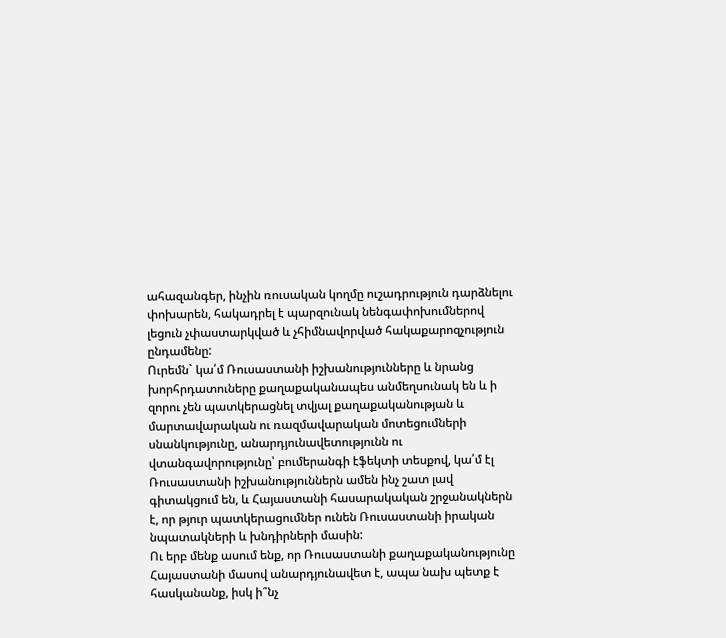ահազանգեր, ինչին ռուսական կողմը ուշադրություն դարձնելու փոխարեն, հակադրել է պարզունակ նենգափոխումներով լեցուն չփաստարկված և չհիմնավորված հակաքարոզչություն ընդամենը:
Ուրեմն` կա՛մ Ռուսաստանի իշխանությունները և նրանց խորհրդատուները քաղաքականապես անմեղսունակ են և ի զորու չեն պատկերացնել տվյալ քաղաքականության և մարտավարական ու ռազմավարական մոտեցումների սնանկությունը, անարդյունավետությունն ու վտանգավորությունը՝ բումերանգի էֆեկտի տեսքով, կա՛մ էլ Ռուսաստանի իշխանություններն ամեն ինչ շատ լավ գիտակցում են, և Հայաստանի հասարակական շրջանակներն է, որ թյուր պատկերացումներ ունեն Ռուսաստանի իրական նպատակների և խնդիրների մասին:
Ու երբ մենք ասում ենք, որ Ռուսաստանի քաղաքականությունը Հայաստանի մասով անարդյունավետ է, ապա նախ պետք է հասկանանք, իսկ ի՞նչ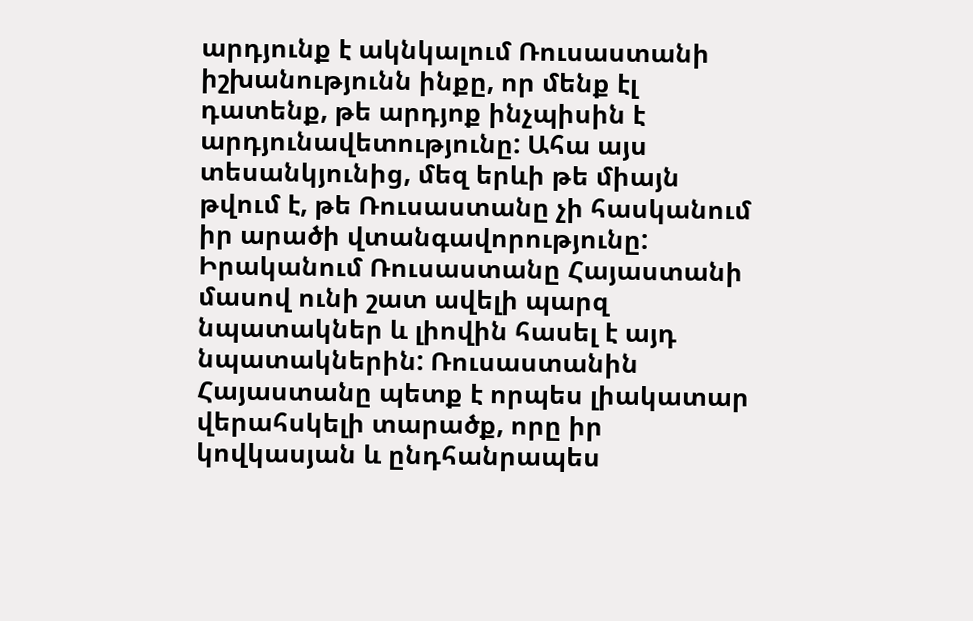արդյունք է ակնկալում Ռուսաստանի իշխանությունն ինքը, որ մենք էլ դատենք, թե արդյոք ինչպիսին է արդյունավետությունը: Ահա այս տեսանկյունից, մեզ երևի թե միայն թվում է, թե Ռուսաստանը չի հասկանում իր արածի վտանգավորությունը: Իրականում Ռուսաստանը Հայաստանի մասով ունի շատ ավելի պարզ նպատակներ և լիովին հասել է այդ նպատակներին: Ռուսաստանին Հայաստանը պետք է որպես լիակատար վերահսկելի տարածք, որը իր կովկասյան և ընդհանրապես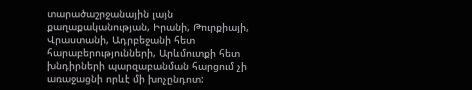տարածաշրջանային լայն քաղաքականության, Իրանի, Թուրքիայի, Վրաստանի, Ադրբեջանի հետ հարաբերությունների, Արևմուտքի հետ խնդիրների պարզաբանման հարցում չի առաջացնի որևէ մի խոչընդոտ: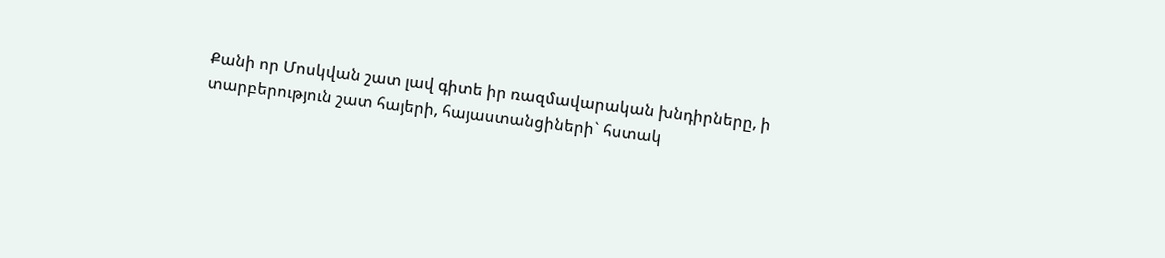Քանի որ Մոսկվան շատ լավ գիտե իր ռազմավարական խնդիրները, ի տարբերություն շատ հայերի, հայաստանցիների` հստակ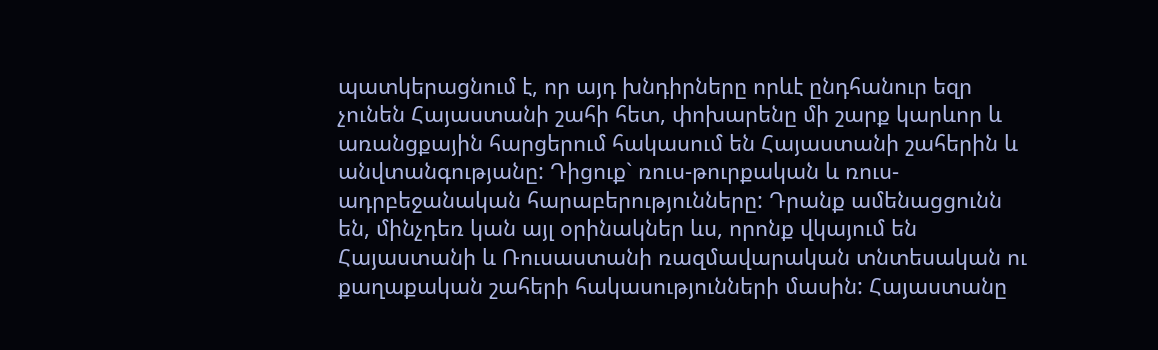պատկերացնում է, որ այդ խնդիրները որևէ ընդհանուր եզր չունեն Հայաստանի շահի հետ, փոխարենը մի շարք կարևոր և առանցքային հարցերում հակասում են Հայաստանի շահերին և անվտանգությանը: Դիցուք` ռուս-թուրքական և ռուս-ադրբեջանական հարաբերությունները: Դրանք ամենացցունն են, մինչդեռ կան այլ օրինակներ ևս, որոնք վկայում են Հայաստանի և Ռուսաստանի ռազմավարական տնտեսական ու քաղաքական շահերի հակասությունների մասին: Հայաստանը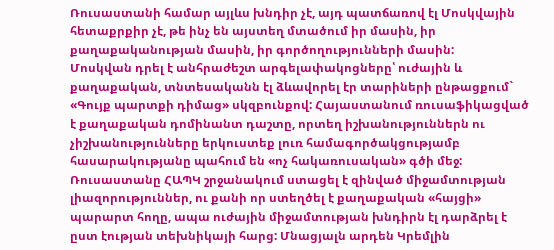Ռուսաստանի համար այլևս խնդիր չէ, այդ պատճառով էլ Մոսկվային հետաքրքիր չէ, թե ինչ են այստեղ մտածում իր մասին, իր քաղաքականության մասին, իր գործողությունների մասին:
Մոսկվան դրել է անհրաժեշտ արգելափակոցները՝ ուժային և քաղաքական, տնտեսականն էլ ձևավորել էր տարիների ընթացքում` «Գույք պարտքի դիմաց» սկզբունքով: Հայաստանում ռուսաֆիկացված է քաղաքական դոմինանտ դաշտը, որտեղ իշխանություններն ու չիշխանությունները երկուստեք լուռ համագործակցությամբ հասարակությանը պահում են «ոչ հակառուսական» գծի մեջ: Ռուսաստանը ՀԱՊԿ շրջանակում ստացել է զինված միջամտության լիազորություններ, ու քանի որ ստեղծել է քաղաքական «հայցի» պարարտ հողը, ապա ուժային միջամտության խնդիրն էլ դարձրել է ըստ էության տեխնիկայի հարց: Մնացյալն արդեն Կրեմլին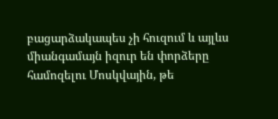բացարձակապես չի հուզում և այլևս միանգամայն իզուր են փորձերը համոզելու Մոսկվային, թե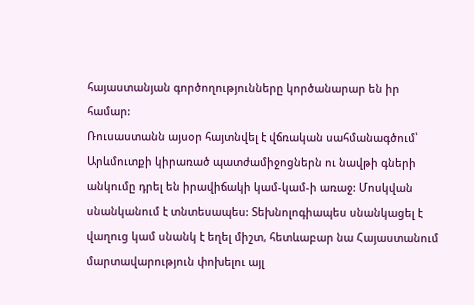հայաստանյան գործողությունները կործանարար են իր համար:
Ռուսաստանն այսօր հայտնվել է վճռական սահմանագծում՝ Արևմուտքի կիրառած պատժամիջոցներն ու նավթի գների անկումը դրել են իրավիճակի կամ-կամ-ի առաջ: Մոսկվան սնանկանում է տնտեսապես: Տեխնոլոգիապես սնանկացել է վաղուց կամ սնանկ է եղել միշտ, հետևաբար նա Հայաստանում մարտավարություն փոխելու այլ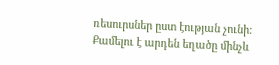ռեսուրսներ ըստ էության չունի: Քամելու է արդեն եղածը մինչև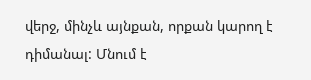վերջ, մինչև այնքան, որքան կարող է դիմանալ: Մնում է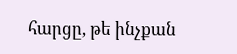հարցը, թե ինչքան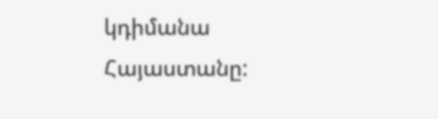կդիմանա Հայաստանը: